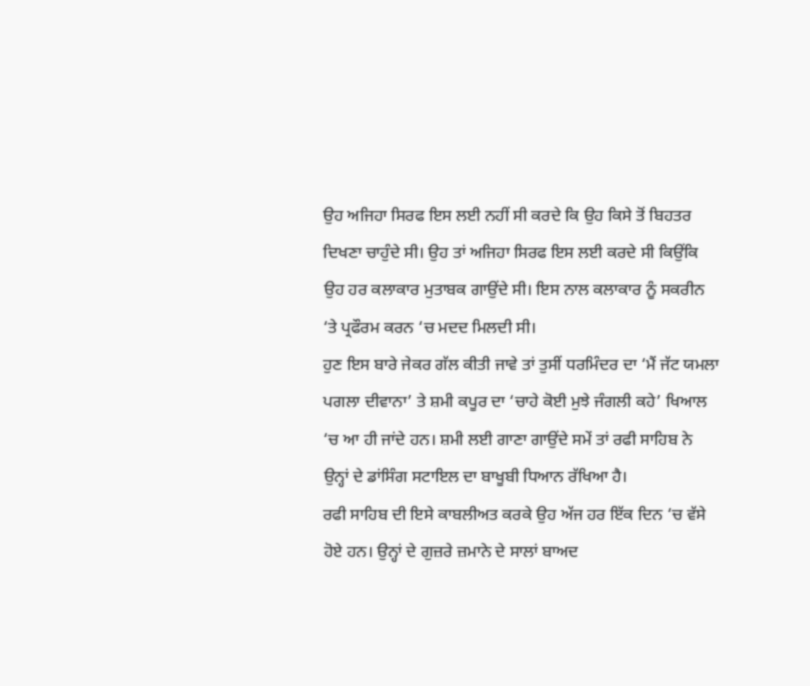ਉਹ ਅਜਿਹਾ ਸਿਰਫ ਇਸ ਲਈ ਨਹੀਂ ਸੀ ਕਰਦੇ ਕਿ ਉਹ ਕਿਸੇ ਤੋਂ ਬਿਹਤਰ ਦਿਖਣਾ ਚਾਹੁੰਦੇ ਸੀ। ਉਹ ਤਾਂ ਅਜਿਹਾ ਸਿਰਫ ਇਸ ਲਈ ਕਰਦੇ ਸੀ ਕਿਉਂਕਿ ਉਹ ਹਰ ਕਲਾਕਾਰ ਮੁਤਾਬਕ ਗਾਉਂਦੇ ਸੀ। ਇਸ ਨਾਲ ਕਲਾਕਾਰ ਨੂੰ ਸਕਰੀਨ ‘ਤੇ ਪ੍ਰਫੌਰਮ ਕਰਨ ‘ਚ ਮਦਦ ਮਿਲਦੀ ਸੀ।
ਹੁਣ ਇਸ ਬਾਰੇ ਜੇਕਰ ਗੱਲ ਕੀਤੀ ਜਾਵੇ ਤਾਂ ਤੁਸੀਂ ਧਰਮਿੰਦਰ ਦਾ ‘ਮੈਂ ਜੱਟ ਯਮਲਾ ਪਗਲਾ ਦੀਵਾਨਾ’ ਤੇ ਸ਼ਮੀ ਕਪੂਰ ਦਾ ‘ਚਾਹੇ ਕੋਈ ਮੁਝੇ ਜੰਗਲੀ ਕਹੇ’ ਖਿਆਲ ‘ਚ ਆ ਹੀ ਜਾਂਦੇ ਹਨ। ਸ਼ਮੀ ਲਈ ਗਾਣਾ ਗਾਉਂਦੇ ਸਮੇਂ ਤਾਂ ਰਫੀ ਸਾਹਿਬ ਨੇ ਉਨ੍ਹਾਂ ਦੇ ਡਾਂਸਿੰਗ ਸਟਾਇਲ ਦਾ ਬਾਖੂਬੀ ਧਿਆਨ ਰੱਖਿਆ ਹੈ।
ਰਫੀ ਸਾਹਿਬ ਦੀ ਇਸੇ ਕਾਬਲੀਅਤ ਕਰਕੇ ਉਹ ਅੱਜ ਹਰ ਇੱਕ ਦਿਨ ‘ਚ ਵੱਸੇ ਹੋਏ ਹਨ। ਉਨ੍ਹਾਂ ਦੇ ਗੁਜ਼ਰੇ ਜ਼ਮਾਨੇ ਦੇ ਸਾਲਾਂ ਬਾਅਦ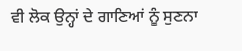ਵੀ ਲੋਕ ਉਨ੍ਹਾਂ ਦੇ ਗਾਣਿਆਂ ਨੂੰ ਸੁਣਨਾ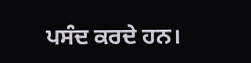ਪਸੰਦ ਕਰਦੇ ਹਨ।